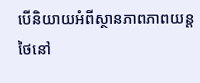បើនិយាយអំពីស្ថានភាពភាពយន្តថៃនៅ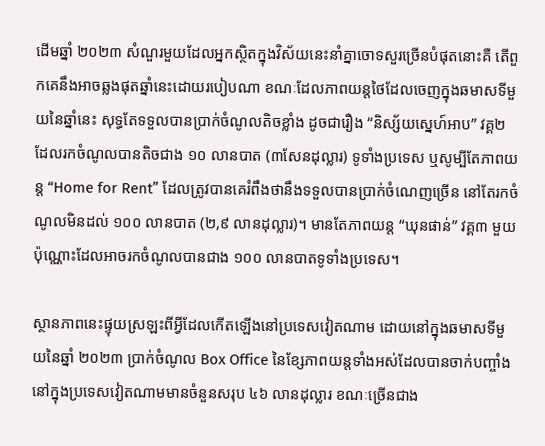ដើមឆ្នាំ ២០២៣ សំណួរមួយដែលអ្នកស្ថិតក្នុងវិស័យនេះនាំគ្នាចោទសួរច្រើនបំផុតនោះគឺ តើពួកគេនឹងអាចឆ្លងផុតឆ្នាំនេះដោយរបៀបណា ខណៈដែលភាពយន្តថៃដែលចេញក្នុងឆមាសទីមួយនៃឆ្នាំនេះ សុទ្ធតែទទួលបានប្រាក់ចំណូលតិចខ្លាំង ដូចជារឿង “និស្ស័យស្នេហ៍អាប” វគ្គ២ ដែលរកចំណូលបានតិចជាង ១០ លានបាត (៣សែនដុល្លារ) ទូទាំងប្រទេស ឬសូម្បីតែភាពយន្ត “Home for Rent” ដែលត្រូវបានគេរំពឹងថានឹងទទួលបានប្រាក់ចំណេញច្រើន នៅតែរកចំណូលមិនដល់ ១០០ លានបាត (២,៩ លានដុល្លារ)។ មានតែភាពយន្ត “ឃុនផាន់” វគ្គ៣ មួយប៉ុណ្ណោះដែលអាចរកចំណូលបានជាង ១០០ លានបាតទូទាំងប្រទេស។

ស្ថានភាពនេះផ្ទុយស្រឡះពីអ្វីដែលកើតឡើងនៅប្រទេសវៀតណាម ដោយនៅក្នុងឆមាសទីមួយនៃឆ្នាំ ២០២៣ ប្រាក់ចំណូល Box Office នៃខ្សែភាពយន្តទាំងអស់ដែលបានចាក់បញ្ចាំងនៅក្នុងប្រទេសវៀតណាមមានចំនួនសរុប ៤៦ លានដុល្លារ ខណៈច្រើនជាង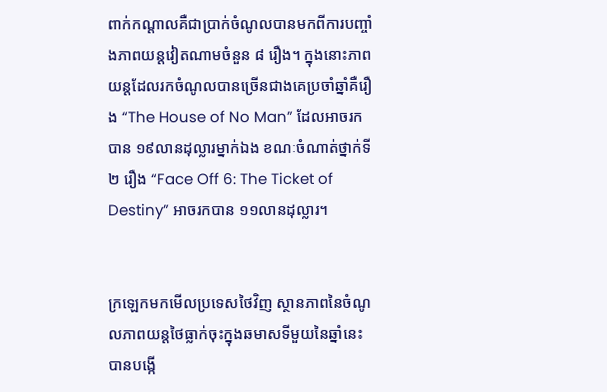ពាក់កណ្ដាលគឺជាប្រាក់ចំណូលបានមកពីការបញ្ចាំងភាពយន្តវៀតណាមចំនួន ៨ រឿង។ ក្នុងនោះភាពយន្តដែលរកចំណូលបានច្រើនជាងគេប្រចាំឆ្នាំគឺរឿង “The House of No Man” ដែលអាចរកបាន ១៩លានដុល្លារម្នាក់ឯង ខណៈចំណាត់ថ្នាក់ទី២ រឿង “Face Off 6: The Ticket of Destiny” អាចរកបាន ១១លានដុល្លារ។


ក្រឡេកមកមើលប្រទេសថៃវិញ ស្ថានភាពនៃចំណូលភាពយន្តថៃធ្លាក់ចុះក្នុងឆមាសទីមួយនៃឆ្នាំនេះ បានបង្កើ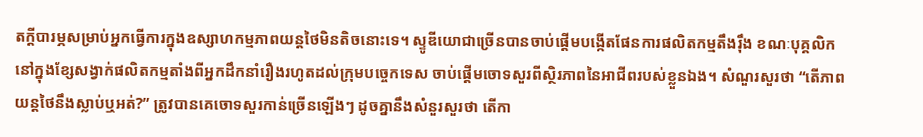តក្តីបារម្ភសម្រាប់អ្នកធ្វើការក្នុងឧស្សាហកម្មភាពយន្តថៃមិនតិចនោះទេ។ ស្ទូឌីយោជាច្រើនបានចាប់ផ្តើមបង្កើតផែនការផលិតកម្មតឹងរ៉ឹង ខណៈបុគ្គលិកនៅក្នុងខ្សែសង្វាក់ផលិតកម្មតាំងពីអ្នកដឹកនាំរឿងរហូតដល់ក្រុមបច្ចេកទេស ចាប់ផ្ដើមចោទសួរពីស្ថិរភាពនៃអាជីពរបស់ខ្លួនឯង។ សំណួរសួរថា “តើភាពយន្តថៃនឹងស្លាប់ឬអត់?” ត្រូវបានគេចោទសួរកាន់ច្រើនឡើងៗ ដូចគ្នានឹងសំនួរសួរថា តើកា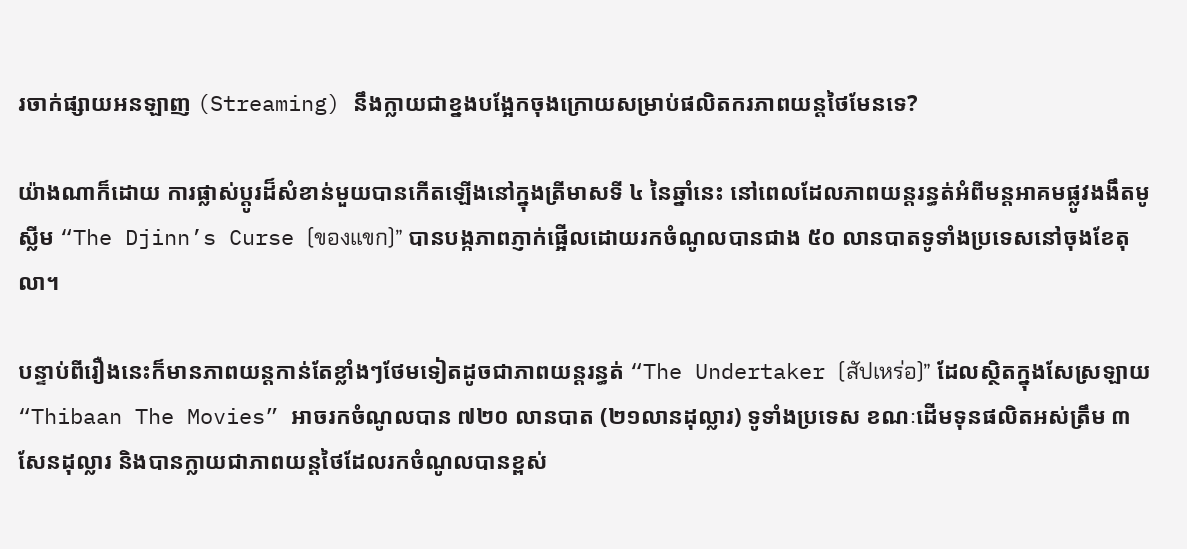រចាក់ផ្សាយអនឡាញ (Streaming) នឹងក្លាយជាខ្នងបង្អែកចុងក្រោយសម្រាប់ផលិតករភាពយន្តថៃមែនទេ?

យ៉ាងណាក៏ដោយ ការផ្លាស់ប្ដូរដ៏សំខាន់មួយបានកើតឡើងនៅក្នុងត្រីមាសទី ៤ នៃឆ្នាំនេះ នៅពេលដែលភាពយន្តរន្ធត់អំពីមន្តអាគមផ្លូវងងឹតមូស្លីម “The Djinn’s Curse (ของแขก)” បានបង្កភាពភ្ញាក់ផ្អើលដោយរកចំណូលបានជាង ៥០ លានបាតទូទាំងប្រទេសនៅចុងខែតុលា។

បន្ទាប់ពីរឿងនេះក៏មានភាពយន្តកាន់តែខ្លាំងៗថែមទៀតដូចជាភាពយន្តរន្ធត់ “The Undertaker (สัปเหร่อ)” ដែលស្ថិតក្នុងសែស្រឡាយ “Thibaan The Movies” អាចរកចំណូលបាន ៧២០ លានបាត (២១លានដុល្លារ) ទូទាំងប្រទេស ខណៈដើមទុនផលិតអស់ត្រឹម ៣សែនដុល្លារ និងបានក្លាយជាភាពយន្តថៃដែលរកចំណូលបានខ្ពស់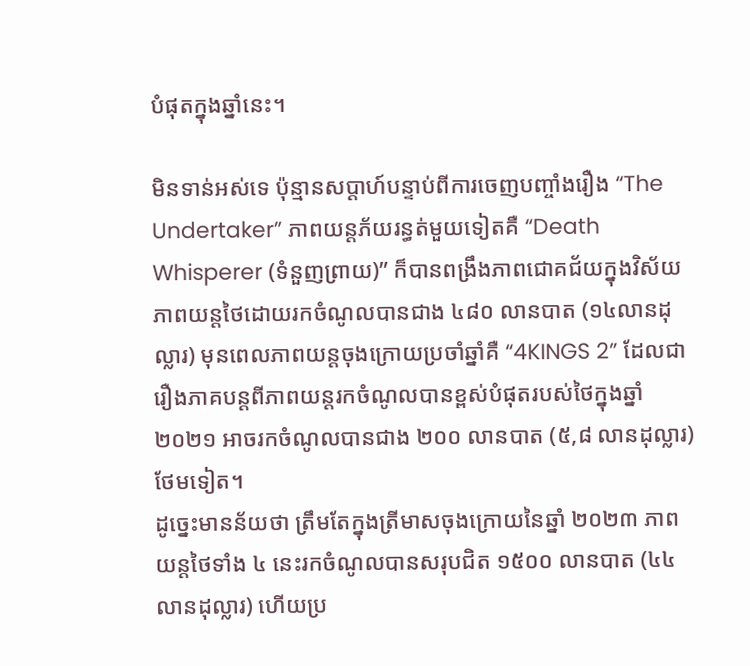បំផុតក្នុងឆ្នាំនេះ។

មិនទាន់អស់ទេ ប៉ុន្មានសប្តាហ៍បន្ទាប់ពីការចេញបញ្ចាំងរឿង “The Undertaker” ភាពយន្តភ័យរន្ធត់មួយទៀតគឺ “Death Whisperer (ទំនួញព្រាយ)” ក៏បានពង្រឹងភាពជោគជ័យក្នុងវិស័យភាពយន្តថៃដោយរកចំណូលបានជាង ៤៨០ លានបាត (១៤លានដុល្លារ) មុនពេលភាពយន្តចុងក្រោយប្រចាំឆ្នាំគឺ “4KINGS 2” ដែលជារឿងភាគបន្តពីភាពយន្តរកចំណូលបានខ្ពស់បំផុតរបស់ថៃក្នុងឆ្នាំ ២០២១ អាចរកចំណូលបានជាង ២០០ លានបាត (៥,៨ លានដុល្លារ) ថែមទៀត។
ដូច្នេះមានន័យថា ត្រឹមតែក្នុងត្រីមាសចុងក្រោយនៃឆ្នាំ ២០២៣ ភាពយន្តថៃទាំង ៤ នេះរកចំណូលបានសរុបជិត ១៥០០ លានបាត (៤៤លានដុល្លារ) ហើយប្រ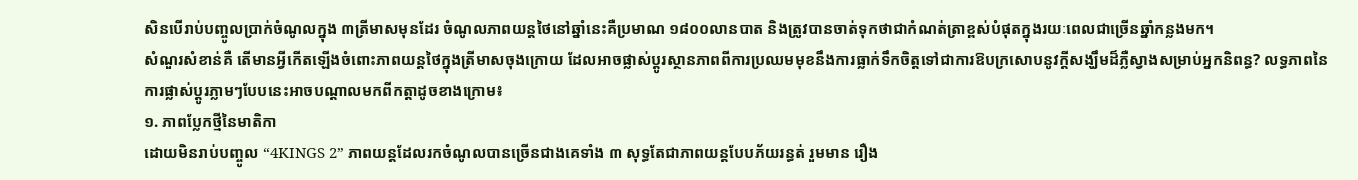សិនបើរាប់បញ្ចូលប្រាក់ចំណូលក្នុង ៣ត្រីមាសមុនដែរ ចំណូលភាពយន្តថៃនៅឆ្នាំនេះគឺប្រមាណ ១៨០០លានបាត និងត្រូវបានចាត់ទុកថាជាកំណត់ត្រាខ្ពស់បំផុតក្នុងរយៈពេលជាច្រើនឆ្នាំកន្លងមក។
សំណួរសំខាន់គឺ តើមានអ្វីកើតឡើងចំពោះភាពយន្តថៃក្នុងត្រីមាសចុងក្រោយ ដែលអាចផ្លាស់ប្តូរស្ថានភាពពីការប្រឈមមុខនឹងការធ្លាក់ទឹកចិត្តទៅជាការឱបក្រសោបនូវក្តីសង្ឃឹមដ៏ភ្លឺស្វាងសម្រាប់អ្នកនិពន្ធ? លទ្ធភាពនៃការផ្លាស់ប្តូរភ្លាមៗបែបនេះអាចបណ្តាលមកពីកត្តាដូចខាងក្រោម៖
១. ភាពប្លែកថ្មីនៃមាតិកា
ដោយមិនរាប់បញ្ចូល “4KINGS 2” ភាពយន្តដែលរកចំណូលបានច្រើនជាងគេទាំង ៣ សុទ្ធតែជាភាពយន្តបែបភ័យរន្ធត់ រួមមាន រឿង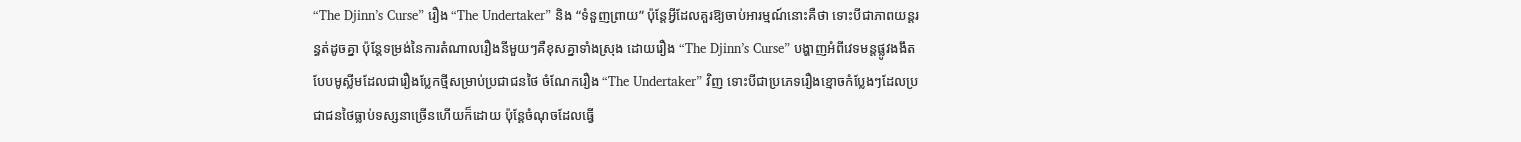“The Djinn’s Curse” រឿង “The Undertaker” និង “ទំនួញព្រាយ” ប៉ុន្តែអ្វីដែលគួរឱ្យចាប់អារម្មណ៍នោះគឺថា ទោះបីជាភាពយន្តរន្ធត់ដូចគ្នា ប៉ុន្តែទម្រង់នៃការតំណាលរឿងនីមួយៗគឺខុសគ្នាទាំងស្រុង ដោយរឿង “The Djinn’s Curse” បង្ហាញអំពីវេទមន្តផ្លូវងងឹតបែបមូស្លីមដែលជារឿងប្លែកថ្មីសម្រាប់ប្រជាជនថៃ ចំណែករឿង “The Undertaker” វិញ ទោះបីជាប្រភេទរឿងខ្មោចកំប្លែងៗដែលប្រជាជនថៃធ្លាប់ទស្សនាច្រើនហើយក៏ដោយ ប៉ុន្តែចំណុចដែលធ្វើ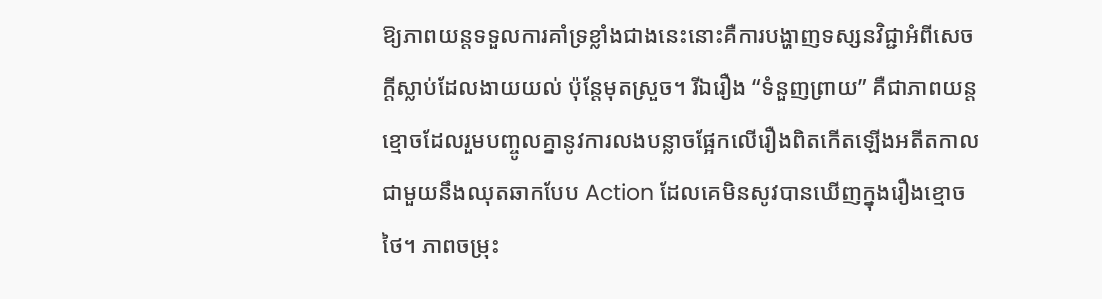ឱ្យភាពយន្តទទួលការគាំទ្រខ្លាំងជាងនេះនោះគឺការបង្ហាញទស្សនវិជ្ជាអំពីសេចក្ដីស្លាប់ដែលងាយយល់ ប៉ុន្តែមុតស្រួច។ រីឯរឿង “ទំនួញព្រាយ” គឺជាភាពយន្តខ្មោចដែលរួមបញ្ចូលគ្នានូវការលងបន្លាចផ្អែកលើរឿងពិតកើតឡើងអតីតកាល ជាមួយនឹងឈុតឆាកបែប Action ដែលគេមិនសូវបានឃើញក្នុងរឿងខ្មោចថៃ។ ភាពចម្រុះ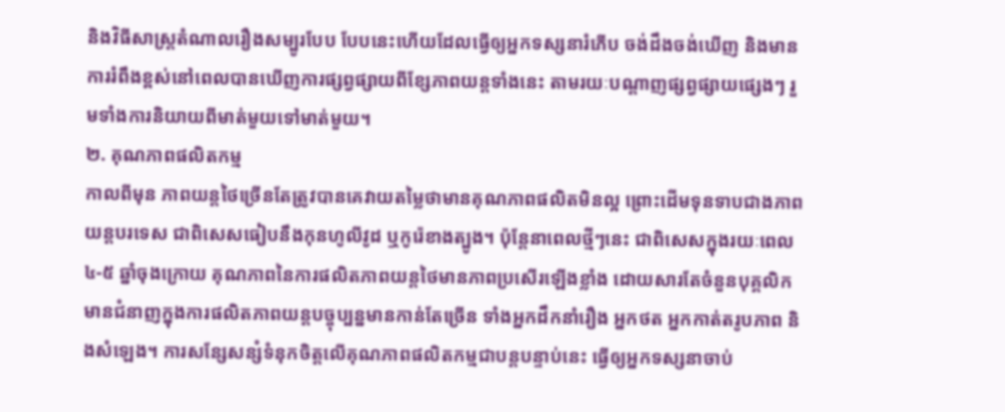និងវិធីសាស្ត្រតំណាលរឿងសម្បូរបែប បែបនេះហើយដែលធ្វើឲ្យអ្នកទស្សនារំភើប ចង់ដឹងចង់ឃើញ និងមានការរំពឹងខ្ពស់នៅពេលបានឃើញការផ្សព្វផ្សាយពីខ្សែភាពយន្តទាំងនេះ តាមរយៈបណ្តាញផ្សព្វផ្សាយផ្សេងៗ រួមទាំងការនិយាយពីមាត់មួយទៅមាត់មួយ។
២. គុណភាពផលិតកម្ម
កាលពីមុន ភាពយន្តថៃច្រើនតែត្រូវបានគេវាយតម្លៃថាមានគុណភាពផលិតមិនល្អ ព្រោះដើមទុនទាបជាងភាពយន្តបរទេស ជាពិសេសធៀបនឹងកុនហូលីវូដ ឬកូរ៉េខាងត្បូង។ ប៉ុន្តែនាពេលថ្មីៗនេះ ជាពិសេសក្នុងរយៈពេល ៤-៥ ឆ្នាំចុងក្រោយ គុណភាពនៃការផលិតភាពយន្តថៃមានភាពប្រសើរឡើងខ្លាំង ដោយសារតែចំនួនបុគ្គលិកមានជំនាញក្នុងការផលិតភាពយន្តបច្ចុប្បន្នមានកាន់តែច្រើន ទាំងអ្នកដឹកនាំរឿង អ្នកថត អ្នកកាត់តរូបភាព និងសំឡេង។ ការសន្សែសន្សំទំនុកចិត្តលើគុណភាពផលិតកម្មជាបន្តបន្ទាប់នេះ ធ្វើឲ្យអ្នកទស្សនាចាប់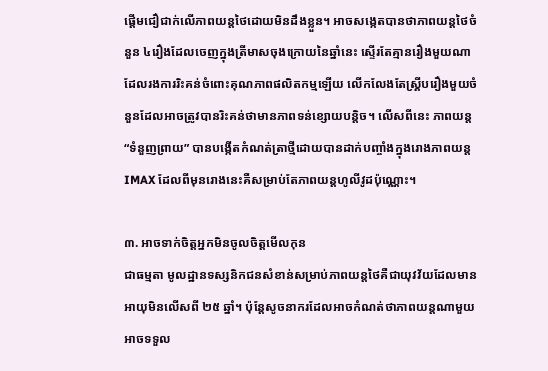ផ្ដើមជឿជាក់លើភាពយន្តថៃដោយមិនដឹងខ្លួន។ អាចសង្កេតបានថាភាពយន្តថៃចំនួន ៤រឿងដែលចេញក្នុងត្រីមាសចុងក្រោយនៃឆ្នាំនេះ ស្ទើរតែគ្មានរឿងមួយណាដែលរងការរិះគន់ចំពោះគុណភាពផលិតកម្មឡើយ លើកលែងតែស្គ្រីបរឿងមួយចំនួនដែលអាចត្រូវបានរិះគន់ថាមានភាពទន់ខ្សោយបន្តិច។ លើសពីនេះ ភាពយន្ត “ទំនួញព្រាយ” បានបង្កើតកំណត់ត្រាថ្មីដោយបានដាក់បញ្ចាំងក្នុងរោងភាពយន្ត IMAX ដែលពីមុនរោងនេះគឺសម្រាប់តែភាពយន្តហូលីវូដប៉ុណ្ណោះ។

៣. អាចទាក់ចិត្តអ្នកមិនចូលចិត្តមើលកុន
ជាធម្មតា មូលដ្ឋានទស្សនិកជនសំខាន់សម្រាប់ភាពយន្តថៃគឺជាយុវវ័យដែលមានអាយុមិនលើសពី ២៥ ឆ្នាំ។ ប៉ុន្តែសូចនាករដែលអាចកំណត់ថាភាពយន្តណាមួយអាចទទួល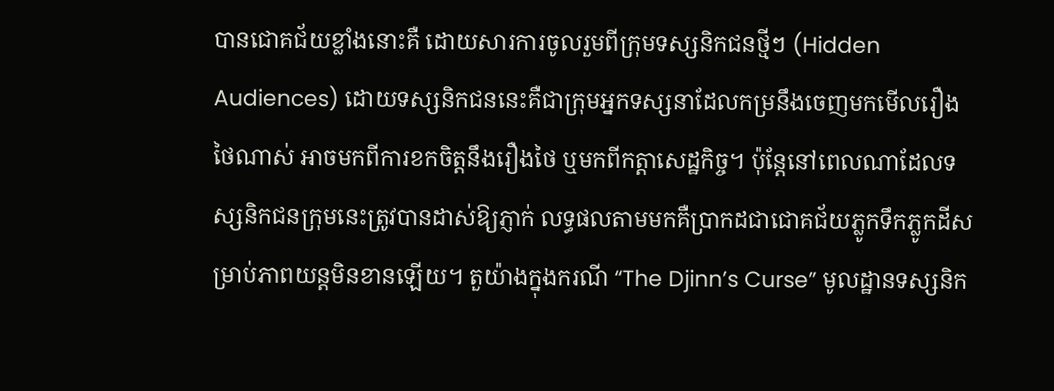បានជោគជ័យខ្លាំងនោះគឺ ដោយសារការចូលរួមពីក្រុមទស្សនិកជនថ្មីៗ (Hidden Audiences) ដោយទស្សនិកជននេះគឺជាក្រុមអ្នកទស្សនាដែលកម្រនឹងចេញមកមើលរឿងថៃណាស់ អាចមកពីការខកចិត្តនឹងរឿងថៃ ឬមកពីកត្តាសេដ្ឋកិច្ច។ ប៉ុន្តែនៅពេលណាដែលទស្សនិកជនក្រុមនេះត្រូវបានដាស់ឱ្យភ្ញាក់ លទ្ធផលតាមមកគឺប្រាកដជាជោគជ័យភ្លូកទឹកភ្លូកដីសម្រាប់ភាពយន្តមិនខានឡើយ។ តួយ៉ាងក្នុងករណី “The Djinn’s Curse” មូលដ្ឋានទស្សនិក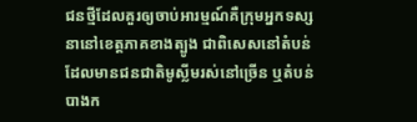ជនថ្មីដែលគួរឲ្យចាប់អារម្មណ៍គឺក្រុមអ្នកទស្សនានៅខេត្តភាគខាងត្បូង ជាពិសេសនៅតំបន់ដែលមានជនជាតិមូស្លីមរស់នៅច្រើន ឬតំបន់បាងក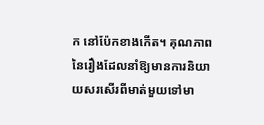ក នៅប៉ែកខាងកើត។ គុណភាពនៃរឿងដែលនាំឱ្យមានការនិយាយសរសើរពីមាត់មួយទៅមា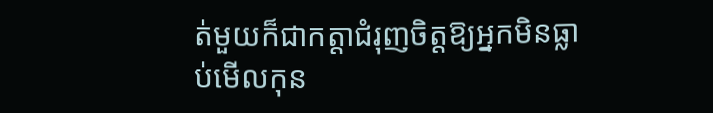ត់មួយក៏ជាកត្តាជំរុញចិត្តឱ្យអ្នកមិនធ្លាប់មើលកុន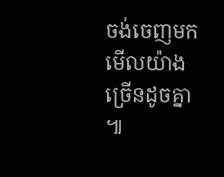ចង់ចេញមកមើលយ៉ាងច្រើនដូចគ្នា ៕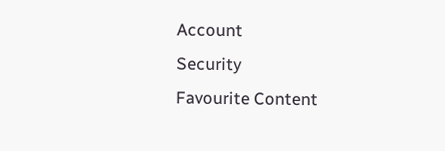Account
Security
Favourite Content